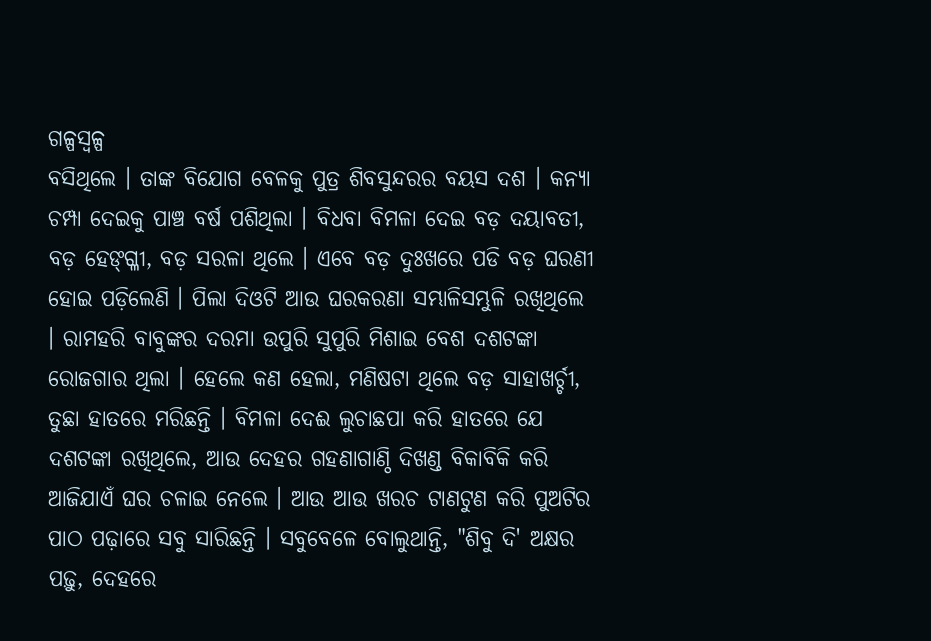ଗଳ୍ପସ୍ୱଳ୍ପ
ବସିଥିଲେ । ତାଙ୍କ ବିଯୋଗ ବେଳକୁ ପୁତ୍ର ଶିବସୁନ୍ଦରର ବୟସ ଦଶ । କନ୍ୟା ଚମ୍ପା ଦେଇକୁ ପାଞ୍ଚ ବର୍ଷ ପଶିଥିଲା । ବିଧବା ବିମଳା ଦେଇ ବଡ଼ ଦୟାବତୀ, ବଡ଼ ହେଙ୍ଗ୍ଳୀ, ବଡ଼ ସରଳା ଥିଲେ । ଏବେ ବଡ଼ ଦୁଃଖରେ ପଡି ବଡ଼ ଘରଣୀ ହୋଇ ପଡ଼ିଲେଣି । ପିଲା ଦିଓଟି ଆଉ ଘରକରଣା ସମ୍ଭାଳିସମ୍ଭୁଳି ରଖିଥିଲେ । ରାମହରି ବାବୁଙ୍କର ଦରମା ଉପୁରି ସୁପୁରି ମିଶାଇ ବେଶ ଦଶଟଙ୍କା ରୋଜଗାର ଥିଲା । ହେଲେ କଣ ହେଲା, ମଣିଷଟା ଥିଲେ ବଡ଼ ସାହାଖର୍ଚ୍ଚୀ, ତୁଛା ହାତରେ ମରିଛନ୍ତି । ବିମଳା ଦେଈ ଲୁଚାଛପା କରି ହାତରେ ଯେ ଦଶଟଙ୍କା ରଖିଥିଲେ, ଆଉ ଦେହର ଗହଣାଗାଣ୍ଠି ଦିଖଣ୍ଡ ବିକାବିକି କରି ଆଜିଯାଏଁ ଘର ଚଳାଇ ନେଲେ । ଆଉ ଆଉ ଖରଚ ଟାଣଟୁଣ କରି ପୁଅଟିର ପାଠ ପଢ଼ାରେ ସବୁ ସାରିଛନ୍ତି । ସବୁବେଳେ ବୋଲୁଥାନ୍ତି, "ଶିବୁ ଦି' ଅକ୍ଷର ପଢ଼ୁ, ଦେହରେ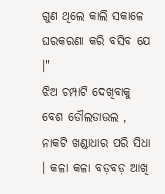ଗୁଣ ଥିଲେ କାଲି ସକାଳେ ଘରକରଣା କରି ବସିବ ଯେ ।"
ଝିଅ ଚମ୍ପାଟି ଦେଖିବାକୁ ବେଶ ଡୌଲଡାଉଲ , ନାକଟି ଖଣ୍ଡାଧାର ପରି ସିଧା । କଳା କଳା ବଡ଼ବଡ଼ ଆଖି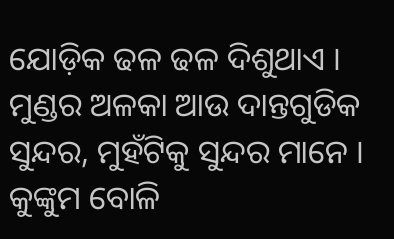ଯୋଡ଼ିକ ଢଳ ଢଳ ଦିଶୁଥାଏ । ମୁଣ୍ଡର ଅଳକା ଆଉ ଦାନ୍ତଗୁଡିକ ସୁନ୍ଦର, ମୁହଁଟିକୁ ସୁନ୍ଦର ମାନେ । କୁଙ୍କୁମ ବୋଳି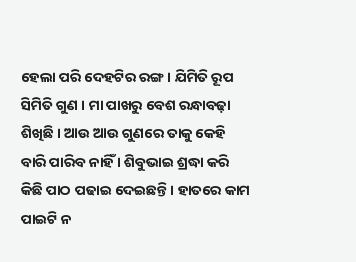ହେଲା ପରି ଦେହଟିର ରଙ୍ଗ । ଯିମିତି ରୂପ ସିମିତି ଗୁଣ । ମା ପାଖରୁ ବେଶ ରନ୍ଧାବଢ଼ା ଶିଖିଛି । ଆଉ ଆଉ ଗୁଣରେ ତାକୁ କେହି ବାରି ପାରିବ ନାହିଁ । ଶିବୁଭାଇ ଶ୍ରଦ୍ଧା କରି କିଛି ପାଠ ପଢାଇ ଦେଇଛନ୍ତି । ହାତରେ କାମ ପାଇଟି ନ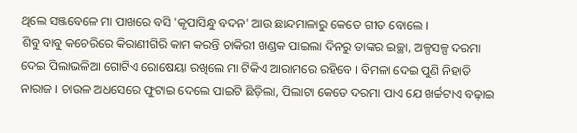ଥିଲେ ସଞ୍ଜବେଳେ ମା ପାଖରେ ବସି 'କୃପାସିନ୍ଧୁ ବଦନ' ଆଉ ଛାନ୍ଦମାଳାରୁ କେତେ ଗୀତ ବୋଲେ ।
ଶିବୁ ବାବୁ କଚେରିରେ କିରାଣୀଗିରି କାମ କରନ୍ତି ଚାକିରୀ ଖଣ୍ଡକ ପାଇଲା ଦିନରୁ ତାଙ୍କର ଇଚ୍ଛା, ଅଳ୍ପସଳ୍ପ ଦରମା ଦେଇ ପିଲାଭଳିଆ ଗୋଟିଏ ରୋଷେୟା ରଖିଲେ ମା ଟିକିଏ ଆରାମରେ ରହିବେ । ବିମଳା ଦେଇ ପୁଣି ନିହାତି ନାରାଜ । ଚାଉଳ ଅଧସେରେ ଫୁଟାଇ ଦେଲେ ପାଇଟି ଛିଡ଼ିଲା, ପିଲାଟା କେତେ ଦରମା ପାଏ ଯେ ଖର୍ଚ୍ଚଟାଏ ବଢ଼ାଇ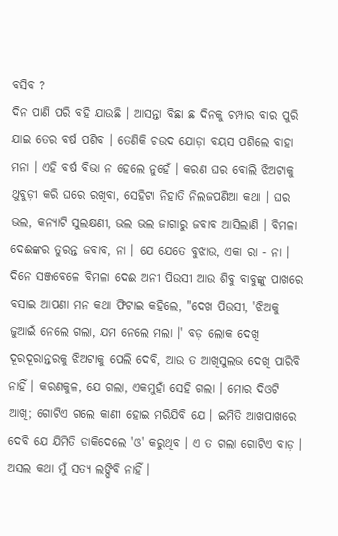ବସିବ ?
ଦିନ ପାଣି ପରି ବହି ଯାଉଛି । ଆସନ୍ତା ବିଛା ଛ ଦିନକୁ ଚମ୍ପାର ବାର ପୁରି ଯାଇ ତେର ବର୍ଷ ପଶିବ । ତେଣିକି ଚଉଦ ଯୋଡ଼ା ବୟସ ପଶିଲେ ବାହା ମନା । ଏହି ବର୍ଷ ବିଭା ନ ହେଲେ ନୁହେଁ । କରଣ ଘର ବୋଲି ଝିଅଟାକୁ ଥୁବୁଡ଼ୀ କରି ଘରେ ରଖିବା, ସେହିଟା ନିହାତି ନିଲଜପଣିଆ କଥା । ଘର ଭଲ, କନ୍ୟାଟି ସୁଲକ୍ଷଣୀ, ଭଲ ଭଲ ଜାଗାରୁ ଜବାବ ଆସିଲାଣି । ବିମଳା ଦେଈଙ୍କର ତୁରନ୍ତ ଜବାବ, ନା । ଯେ ଯେତେ ବୁଝାଉ, ଏକା ରା - ନା ।
ଦିନେ ସଞ୍ଜବେଳେ ବିମଳା ଦେଈ ଅନୀ ପିଉସୀ ଆଉ ଶିବୁ ବାବୁଙ୍କୁ ପାଖରେ ବସାଇ ଆପଣା ମନ କଥା ଫିଟାଇ କହିଲେ, "ଦେଖ ପିଉସୀ, 'ଝିଅକୁ ଜୁଆଇଁ ନେଲେ ଗଲା, ଯମ ନେଲେ ମଲା ।' ବଡ଼ ଲୋକ ଦେଖି ଦୂରଦୂରାନ୍ତରକୁ ଝିଅଟାକୁ ପେଲି ଦେବି, ଆଉ ତ ଆଖିସୁଲଭ ଦେଖି ପାରିବି ନାହିଁ । କରଣକୁଳ, ଯେ ଗଲା, ଏକମୁହାଁ ସେହି ଗଲା । ମୋର ଦିଓଟି ଆଖି; ଗୋଟିଏ ଗଲେ କାଣୀ ହୋଇ ମରିଯିବି ଯେ । ଇମିତି ଆଖପାଖରେ ଦେବି ଯେ ଯିମିତି ଡାକିଦେଲେ 'ଓ' କରୁଥିବ । ଏ ତ ଗଲା ଗୋଟିଏ ବାଡ଼ । ଅସଲ କଥା ମୁଁ ସତ୍ୟ ଲଙ୍ଘିବି ନାହିଁ ।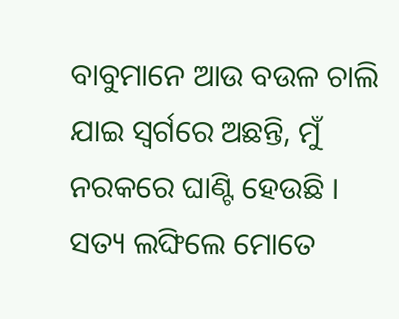ବାବୁମାନେ ଆଉ ବଉଳ ଚାଲି ଯାଇ ସ୍ୱର୍ଗରେ ଅଛନ୍ତି, ମୁଁ ନରକରେ ଘାଣ୍ଟି ହେଉଛି । ସତ୍ୟ ଲଙ୍ଘିଲେ ମୋତେ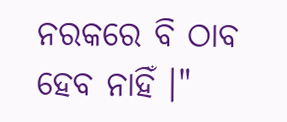ନରକରେ ବି ଠାବ ହେବ ନାହିଁ ।"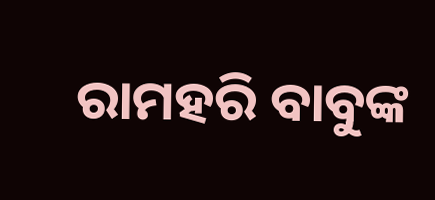ରାମହରି ବାବୁଙ୍କ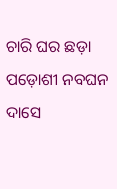ଚାରି ଘର ଛଡ଼ା ପଡ଼ୋଶୀ ନବଘନ ଦାସେ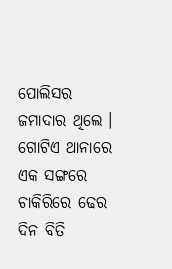ପୋଲିସର ଜମାଦାର ଥିଲେ । ଗୋଟିଏ ଥାନାରେ ଏକ ସଙ୍ଗରେ ଚାକିରିରେ ଢେର ଦିନ ବିତି